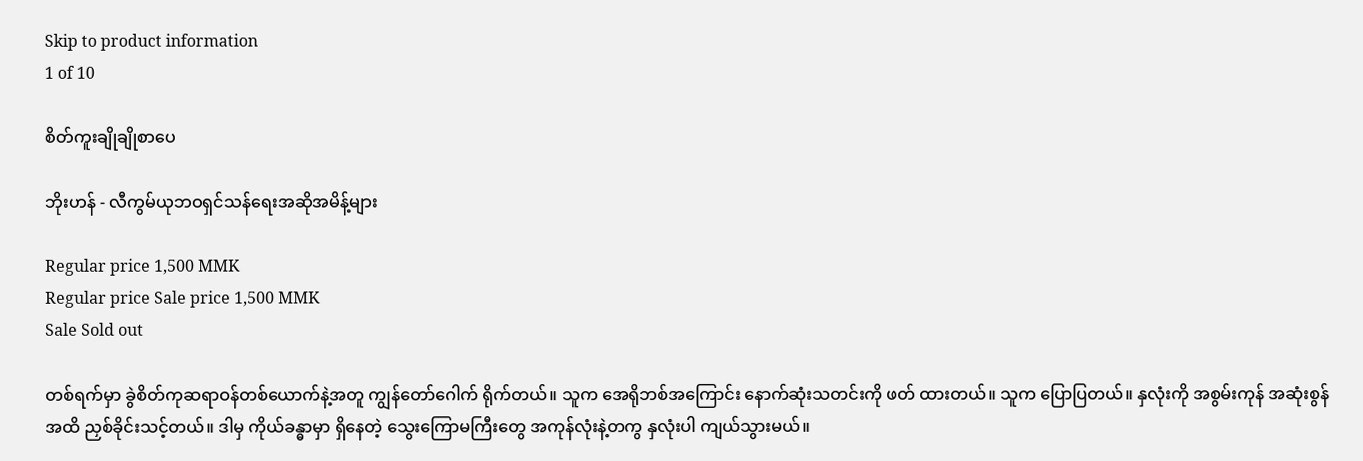Skip to product information
1 of 10

စိတ်ကူးချိုချိုစာပေ

ဘိုးဟန် - လီကွမ်ယုဘဝရှင်သန်ရေးအဆိုအမိန့်များ

Regular price 1,500 MMK
Regular price Sale price 1,500 MMK
Sale Sold out

တစ်ရက်မှာ ခွဲစိတ်ကုဆရာဝန်တစ်ယောက်နဲ့အတူ ကျွန်တော်ဂေါက် ရိုက်တယ်။ သူက အေရိုဘစ်အကြောင်း နောက်ဆုံးသတင်းကို ဖတ် ထားတယ်။ သူက ပြောပြတယ်။ နှလုံးကို အစွမ်းကုန် အဆုံးစွန်အထိ ညှစ်ခိုင်းသင့်တယ်။ ဒါမှ ကိုယ်ခန္ဓာမှာ ရှိနေတဲ့ သွေးကြောမကြီးတွေ အကုန်လုံးနဲ့တကွ နှလုံးပါ ကျယ်သွားမယ်။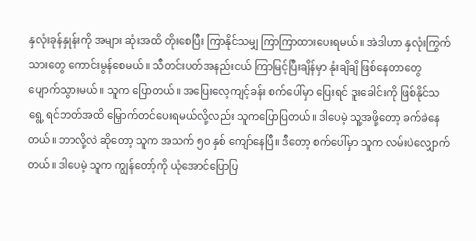နှလုံးခုန်နှုန်းကို အများ ဆုံးအထိ တိုးစေပြီး ကြာနိုင်သမျှ ကြာကြာထားပေးရမယ်။ အဲဒါဟာ နှလုံးကြွက်သားတွေ ကောင်းမွန်စေမယ်။ သီတင်းပတ်အနည်းငယ် ကြာမြင့်ပြီးချိန်မှာ နုံးချိချိ ဖြစ်နေတာတွေ ပျောက်သွားမယ်။ သူက ပြောတယ်။ အပြေးလေ့ကျင့်ခန်း စက်ပေါ်မှာ ပြေးရင် ဒူးခေါင်းကို ဖြစ်နိုင်သရွေ့ ရင်ဘတ်အထိ မြှောက်တင်ပေးရမယ်လို့လည်း သူကပြောပြတယ်။ ဒါပေမဲ့ သူ့အဖို့တော့ ခက်ခဲနေတယ်။ ဘာလို့လဲ ဆိုတော့ သူက အသက် ၅ဝ နှစ် ကျော်နေပြီ။ ဒီတော့ စက်ပေါ်မှာ သူက လမ်းပဲလျှောက်တယ်။ ဒါပေမဲ့ သူက ကျွန်တော့်ကို ယုံအောင်ပြောပြ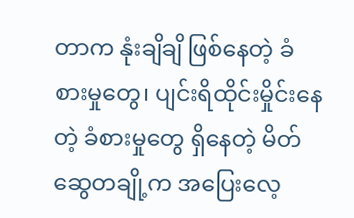တာက နုံးချိချိ ဖြစ်နေတဲ့ ခံစားမှုတွေ၊ ပျင်းရိထိုင်းမှိုင်းနေတဲ့ ခံစားမှုတွေ ရှိနေတဲ့ မိတ်ဆွေတချို့က အပြေးလေ့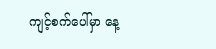ကျင့်စက်ပေါ်မှာ နေ့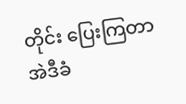တိုင်း ပြေးကြတာ အဲဒီခံ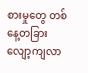စားမှုတွေ တစ်နေ့တခြား လျော့ကျလာ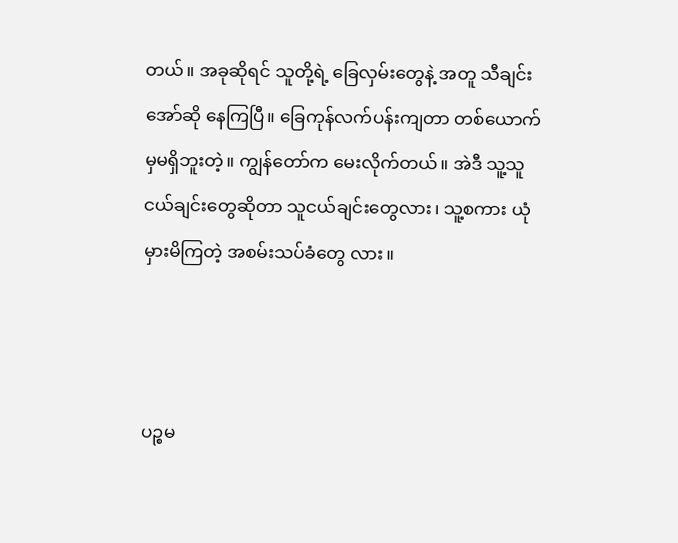တယ်။ အခုဆိုရင် သူတို့ရဲ့ ခြေလှမ်းတွေနဲ့ အတူ သီချင်းအော်ဆို နေကြပြီ။ ခြေကုန်လက်ပန်းကျတာ တစ်ယောက်မှမရှိဘူးတဲ့။ ကျွန်တော်က မေးလိုက်တယ်။ အဲဒီ သူ့သူငယ်ချင်းတွေဆိုတာ သူငယ်ချင်းတွေလား၊ သူ့စကား ယုံမှားမိကြတဲ့ အစမ်းသပ်ခံတွေ လား။



ပဉ္စမ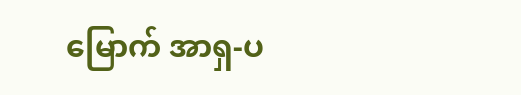မြောက် အာရှ-ပ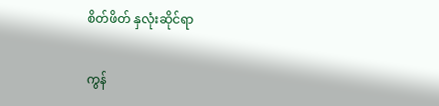စိတ်ဖိတ် နှလုံးဆိုင်ရာ

ကွန်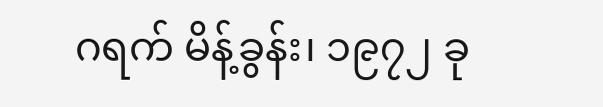ဂရက် မိန့်ခွန်း၊ ၁၉၇၂ ခု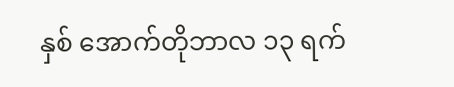နှစ် အောက်တိုဘာလ ၁၃ ရက်